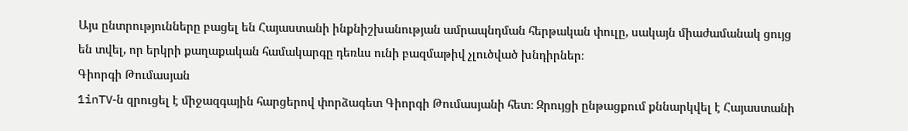Այս ընտրությունները բացել են Հայաստանի ինքնիշխանության ամրապնդման հերթական փուլը, սակայն միաժամանակ ցույց են տվել, որ երկրի քաղաքական համակարգը դեռևս ունի բազմաթիվ չլուծված խնդիրներ։
Գիորգի Թումասյան
1inTV‑ն զրուցել է միջազգային հարցերով փորձագետ Գիորգի Թումասյանի հետ։ Զրույցի ընթացքում քննարկվել է Հայաստանի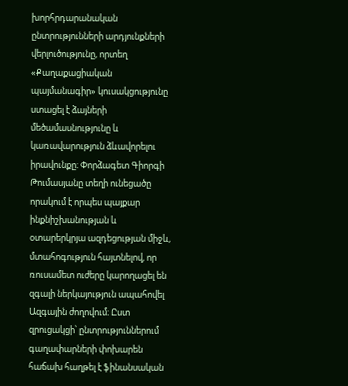խորհրդարանական ընտրությունների արդյունքների վերլուծությունը, որտեղ «Քաղաքացիական պայմանագիր» կուսակցությունը ստացել է ձայների մեծամասնությունը և կառավարություն ձևավորելու իրավունքը։ Փորձագետ Գիորգի Թումասյանը տեղի ունեցածը որակում է որպես պայքար ինքնիշխանության և օտարերկրյա ազդեցության միջև, մտահոգություն հայտնելով, որ ռուսամետ ուժերը կարողացել են զգալի ներկայություն ապահովել Ազգային ժողովում։ Ըստ զրուցակցի՝ ընտրություններում գաղափարների փոխարեն հաճախ հաղթել է ֆինանսական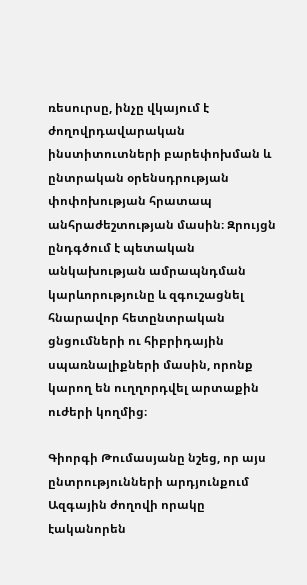ռեսուրսը, ինչը վկայում է ժողովրդավարական ինստիտուտների բարեփոխման և ընտրական օրենսդրության փոփոխության հրատապ անհրաժեշտության մասին։ Զրույցն ընդգծում է պետական անկախության ամրապնդման կարևորությունը և զգուշացնել հնարավոր հետընտրական ցնցումների ու հիբրիդային սպառնալիքների մասին, որոնք կարող են ուղղորդվել արտաքին ուժերի կողմից։

Գիորգի Թումասյանը նշեց, որ այս ընտրությունների արդյունքում Ազգային ժողովի որակը էականորեն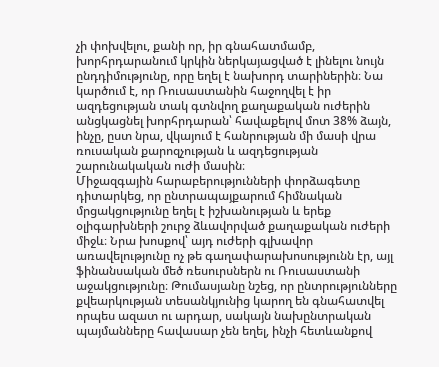չի փոխվելու, քանի որ, իր գնահատմամբ, խորհրդարանում կրկին ներկայացված է լինելու նույն ընդդիմությունը, որը եղել է նախորդ տարիներին։ Նա կարծում է, որ Ռուսաստանին հաջողվել է իր ազդեցության տակ գտնվող քաղաքական ուժերին անցկացնել խորհրդարան՝ հավաքելով մոտ 38% ձայն, ինչը, ըստ նրա, վկայում է հանրության մի մասի վրա ռուսական քարոզչության և ազդեցության շարունակական ուժի մասին։
Միջազգային հարաբերությունների փորձագետը դիտարկեց, որ ընտրապայքարում հիմնական մրցակցությունը եղել է իշխանության և երեք օլիգարխների շուրջ ձևավորված քաղաքական ուժերի միջև։ Նրա խոսքով՝ այդ ուժերի գլխավոր առավելությունը ոչ թե գաղափարախոսությունն էր, այլ ֆինանսական մեծ ռեսուրսներն ու Ռուսաստանի աջակցությունը։ Թումասյանը նշեց, որ ընտրությունները քվեարկության տեսանկյունից կարող են գնահատվել որպես ազատ ու արդար, սակայն նախընտրական պայմանները հավասար չեն եղել, ինչի հետևանքով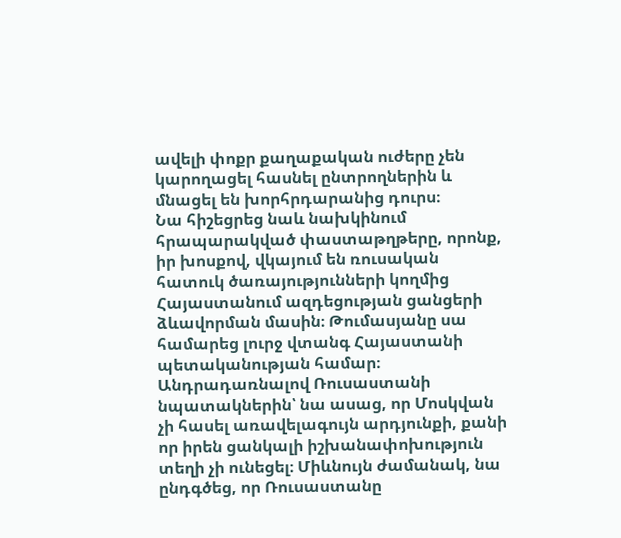ավելի փոքր քաղաքական ուժերը չեն կարողացել հասնել ընտրողներին և մնացել են խորհրդարանից դուրս։
Նա հիշեցրեց նաև նախկինում հրապարակված փաստաթղթերը, որոնք, իր խոսքով, վկայում են ռուսական հատուկ ծառայությունների կողմից Հայաստանում ազդեցության ցանցերի ձևավորման մասին։ Թումասյանը սա համարեց լուրջ վտանգ Հայաստանի պետականության համար։
Անդրադառնալով Ռուսաստանի նպատակներին՝ նա ասաց, որ Մոսկվան չի հասել առավելագույն արդյունքի, քանի որ իրեն ցանկալի իշխանափոխություն տեղի չի ունեցել։ Միևնույն ժամանակ, նա ընդգծեց, որ Ռուսաստանը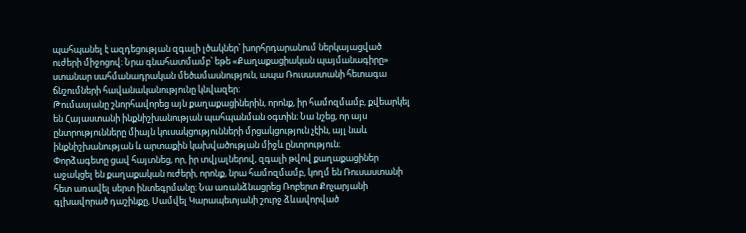պահպանել է ազդեցության զգալի լծակներ՝ խորհրդարանում ներկայացված ուժերի միջոցով։ Նրա գնահատմամբ՝ եթե «Քաղաքացիական պայմանագիրը» ստանար սահմանադրական մեծամասնություն, ապա Ռուսաստանի հետագա ճնշումների հավանականությունը կնվազեր։
Թումասյանը շնորհավորեց այն քաղաքացիներին, որոնք, իր համոզմամբ, քվեարկել են Հայաստանի ինքնիշխանության պահպանման օգտին։ Նա նշեց, որ այս ընտրությունները միայն կուսակցությունների մրցակցություն չէին, այլ նաև ինքնիշխանության և արտաքին կախվածության միջև ընտրություն։
Փորձագետը ցավ հայտնեց, որ, իր տվյալներով, զգալի թվով քաղաքացիներ աջակցել են քաղաքական ուժերի, որոնք, նրա համոզմամբ, կողմ են Ռուսաստանի հետ առավել սերտ ինտեգրմանը։ Նա առանձնացրեց Ռոբերտ Քոչարյանի գլխավորած դաշինքը, Սամվել Կարապետյանի շուրջ ձևավորված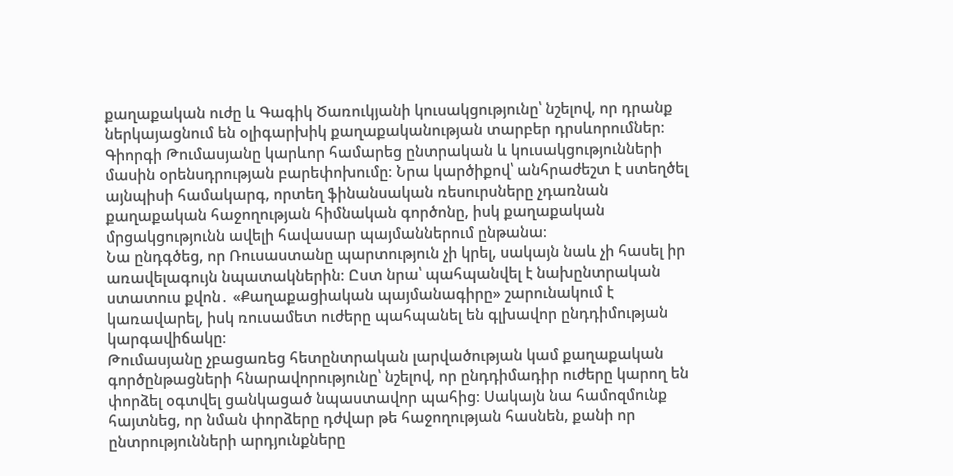քաղաքական ուժը և Գագիկ Ծառուկյանի կուսակցությունը՝ նշելով, որ դրանք ներկայացնում են օլիգարխիկ քաղաքականության տարբեր դրսևորումներ։
Գիորգի Թումասյանը կարևոր համարեց ընտրական և կուսակցությունների մասին օրենսդրության բարեփոխումը։ Նրա կարծիքով՝ անհրաժեշտ է ստեղծել այնպիսի համակարգ, որտեղ ֆինանսական ռեսուրսները չդառնան քաղաքական հաջողության հիմնական գործոնը, իսկ քաղաքական մրցակցությունն ավելի հավասար պայմաններում ընթանա։
Նա ընդգծեց, որ Ռուսաստանը պարտություն չի կրել, սակայն նաև չի հասել իր առավելագույն նպատակներին։ Ըստ նրա՝ պահպանվել է նախընտրական ստատուս քվոն․ «Քաղաքացիական պայմանագիրը» շարունակում է կառավարել, իսկ ռուսամետ ուժերը պահպանել են գլխավոր ընդդիմության կարգավիճակը։
Թումասյանը չբացառեց հետընտրական լարվածության կամ քաղաքական գործընթացների հնարավորությունը՝ նշելով, որ ընդդիմադիր ուժերը կարող են փորձել օգտվել ցանկացած նպաստավոր պահից։ Սակայն նա համոզմունք հայտնեց, որ նման փորձերը դժվար թե հաջողության հասնեն, քանի որ ընտրությունների արդյունքները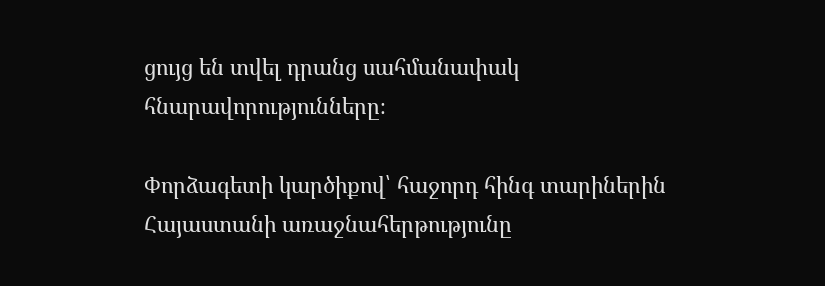ցույց են տվել դրանց սահմանափակ հնարավորությունները։

Փորձագետի կարծիքով՝ հաջորդ հինգ տարիներին Հայաստանի առաջնահերթությունը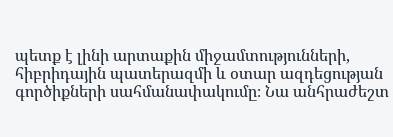պետք է լինի արտաքին միջամտությունների, հիբրիդային պատերազմի և օտար ազդեցության գործիքների սահմանափակումը։ Նա անհրաժեշտ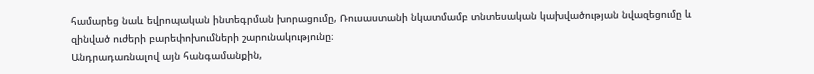համարեց նաև եվրոպական ինտեգրման խորացումը, Ռուսաստանի նկատմամբ տնտեսական կախվածության նվազեցումը և զինված ուժերի բարեփոխումների շարունակությունը։
Անդրադառնալով այն հանգամանքին,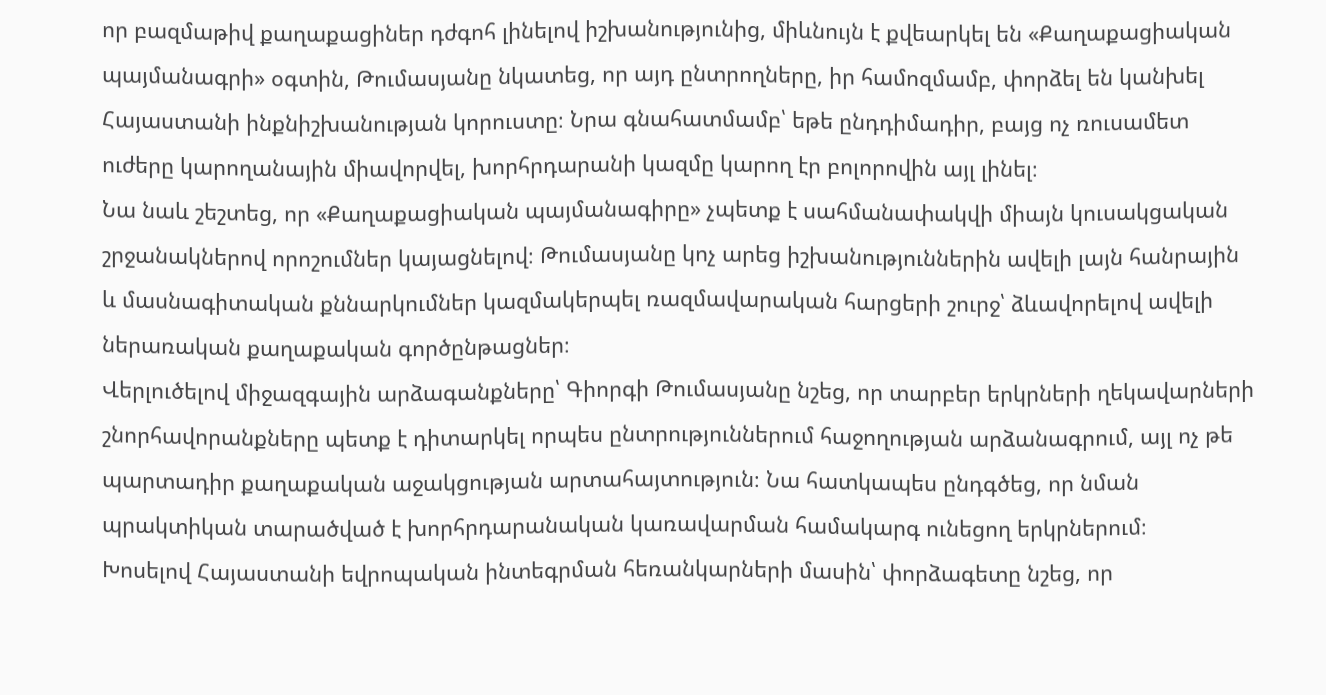որ բազմաթիվ քաղաքացիներ դժգոհ լինելով իշխանությունից, միևնույն է քվեարկել են «Քաղաքացիական պայմանագրի» օգտին, Թումասյանը նկատեց, որ այդ ընտրողները, իր համոզմամբ, փորձել են կանխել Հայաստանի ինքնիշխանության կորուստը։ Նրա գնահատմամբ՝ եթե ընդդիմադիր, բայց ոչ ռուսամետ ուժերը կարողանային միավորվել, խորհրդարանի կազմը կարող էր բոլորովին այլ լինել։
Նա նաև շեշտեց, որ «Քաղաքացիական պայմանագիրը» չպետք է սահմանափակվի միայն կուսակցական շրջանակներով որոշումներ կայացնելով։ Թումասյանը կոչ արեց իշխանություններին ավելի լայն հանրային և մասնագիտական քննարկումներ կազմակերպել ռազմավարական հարցերի շուրջ՝ ձևավորելով ավելի ներառական քաղաքական գործընթացներ։
Վերլուծելով միջազգային արձագանքները՝ Գիորգի Թումասյանը նշեց, որ տարբեր երկրների ղեկավարների շնորհավորանքները պետք է դիտարկել որպես ընտրություններում հաջողության արձանագրում, այլ ոչ թե պարտադիր քաղաքական աջակցության արտահայտություն։ Նա հատկապես ընդգծեց, որ նման պրակտիկան տարածված է խորհրդարանական կառավարման համակարգ ունեցող երկրներում։
Խոսելով Հայաստանի եվրոպական ինտեգրման հեռանկարների մասին՝ փորձագետը նշեց, որ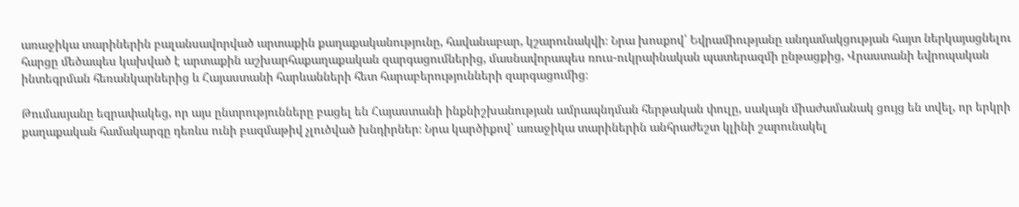առաջիկա տարիներին բալանսավորված արտաքին քաղաքականությունը, հավանաբար, կշարունակվի։ Նրա խոսքով՝ Եվրամիությանը անդամակցության հայտ ներկայացնելու հարցը մեծապես կախված է արտաքին աշխարհաքաղաքական զարգացումներից, մասնավորապես ռուս-ուկրաինական պատերազմի ընթացքից, Վրաստանի եվրոպական ինտեգրման հեռանկարներից և Հայաստանի հարևանների հետ հարաբերությունների զարգացումից։

Թումասյանը եզրափակեց, որ այս ընտրությունները բացել են Հայաստանի ինքնիշխանության ամրապնդման հերթական փուլը, սակայն միաժամանակ ցույց են տվել, որ երկրի քաղաքական համակարգը դեռևս ունի բազմաթիվ չլուծված խնդիրներ։ Նրա կարծիքով՝ առաջիկա տարիներին անհրաժեշտ կլինի շարունակել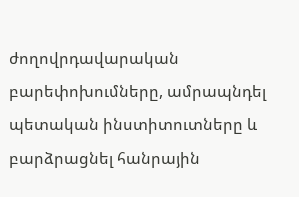ժողովրդավարական բարեփոխումները, ամրապնդել պետական ինստիտուտները և բարձրացնել հանրային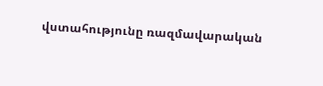վստահությունը ռազմավարական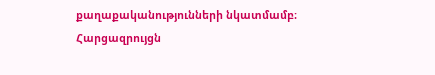քաղաքականությունների նկատմամբ։
Հարցազրույցն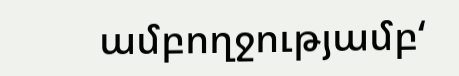ամբողջությամբ‘